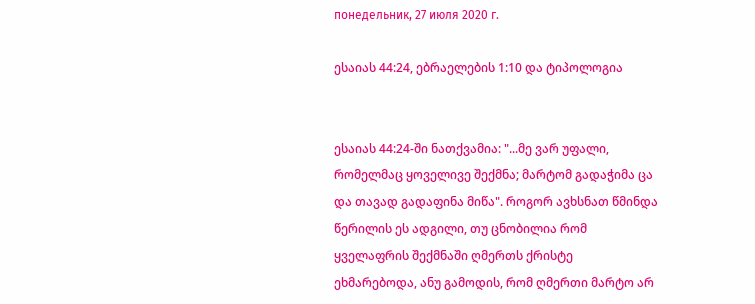понедельник, 27 июля 2020 г.

ესაიას 44:24, ებრაელების 1:10 და ტიპოლოგია


ესაიას 44:24-ში ნათქვამია: "...მე ვარ უფალი, რომელმაც ყოველივე შექმნა; მარტომ გადაჭიმა ცა და თავად გადაფინა მიწა". როგორ ავხსნათ წმინდა წერილის ეს ადგილი, თუ ცნობილია რომ ყველაფრის შექმნაში ღმერთს ქრისტე ეხმარებოდა, ანუ გამოდის, რომ ღმერთი მარტო არ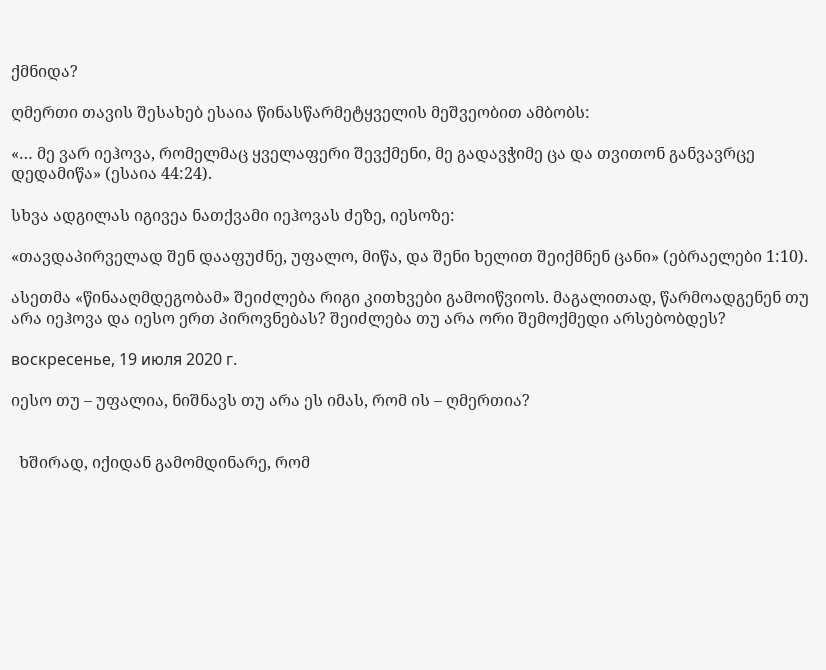ქმნიდა?

ღმერთი თავის შესახებ ესაია წინასწარმეტყველის მეშვეობით ამბობს:

«… მე ვარ იეჰოვა, რომელმაც ყველაფერი შევქმენი, მე გადავჭიმე ცა და თვითონ განვავრცე დედამიწა» (ესაია 44:24).

სხვა ადგილას იგივეა ნათქვამი იეჰოვას ძეზე, იესოზე:

«თავდაპირველად შენ დააფუძნე, უფალო, მიწა, და შენი ხელით შეიქმნენ ცანი» (ებრაელები 1:10).

ასეთმა «წინააღმდეგობამ» შეიძლება რიგი კითხვები გამოიწვიოს. მაგალითად, წარმოადგენენ თუ არა იეჰოვა და იესო ერთ პიროვნებას? შეიძლება თუ არა ორი შემოქმედი არსებობდეს?

воскресенье, 19 июля 2020 г.

იესო თუ – უფალია, ნიშნავს თუ არა ეს იმას, რომ ის – ღმერთია?


  ხშირად, იქიდან გამომდინარე, რომ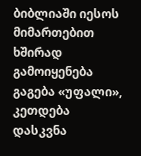ბიბლიაში იესოს მიმართებით ხშირად გამოიყენება გაგება «უფალი», კეთდება დასკვნა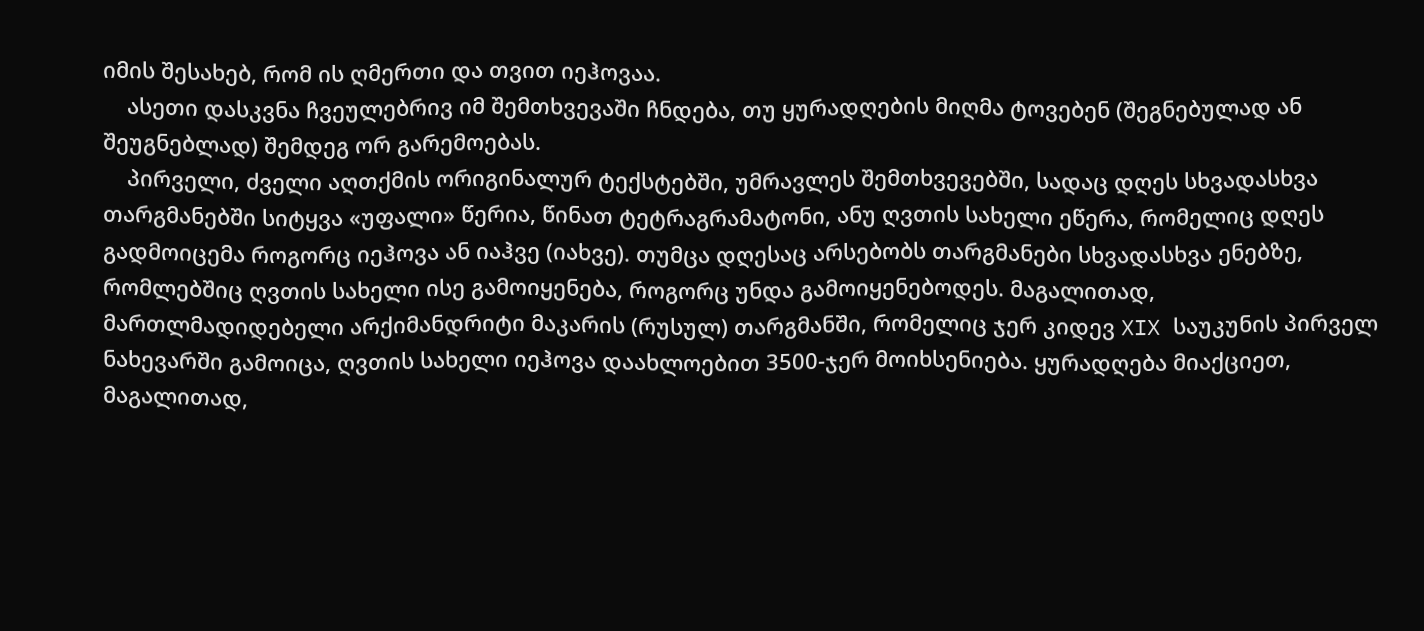იმის შესახებ, რომ ის ღმერთი და თვით იეჰოვაა.
    ასეთი დასკვნა ჩვეულებრივ იმ შემთხვევაში ჩნდება, თუ ყურადღების მიღმა ტოვებენ (შეგნებულად ან შეუგნებლად) შემდეგ ორ გარემოებას.
    პირველი, ძველი აღთქმის ორიგინალურ ტექსტებში, უმრავლეს შემთხვევებში, სადაც დღეს სხვადასხვა თარგმანებში სიტყვა «უფალი» წერია, წინათ ტეტრაგრამატონი, ანუ ღვთის სახელი ეწერა, რომელიც დღეს გადმოიცემა როგორც იეჰოვა ან იაჰვე (იახვე). თუმცა დღესაც არსებობს თარგმანები სხვადასხვა ენებზე, რომლებშიც ღვთის სახელი ისე გამოიყენება, როგორც უნდა გამოიყენებოდეს. მაგალითად, მართლმადიდებელი არქიმანდრიტი მაკარის (რუსულ) თარგმანში, რომელიც ჯერ კიდევ XIX საუკუნის პირველ ნახევარში გამოიცა, ღვთის სახელი იეჰოვა დაახლოებით 3500-ჯერ მოიხსენიება. ყურადღება მიაქციეთ, მაგალითად,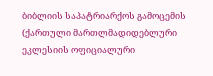ბიბლიის საპატრიარქოს გამოცემის (ქართული მართლმადიდებლური ეკლესიის ოფიციალური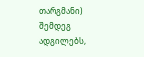თარგმანი) შემდეგ ადგილებს,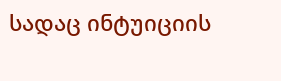სადაც ინტუიციის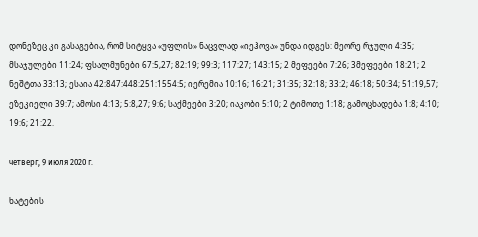დონეზეც კი გასაგებია, რომ სიტყვა «უფლის» ნაცვლად «იეჰოვა» უნდა იდგეს: მეორე რჯული 4:35; მსაჯულები 11:24; ფსალმუნები 67:5,27; 82:19; 99:3; 117:27; 143:15; 2 მეფეები 7:26; 3მეფეები 18:21; 2 ნეშტთა 33:13; ესაია 42:847:448:251:1554:5; იერემია 10:16; 16:21; 31:35; 32:18; 33:2; 46:18; 50:34; 51:19,57; ეზეკიელი 39:7; ამოსი 4:13; 5:8,27; 9:6; საქმეები 3:20; იაკობი 5:10; 2 ტიმოთე 1:18; გამოცხადება 1:8; 4:10; 19:6; 21:22.

четверг, 9 июля 2020 г.

ხატების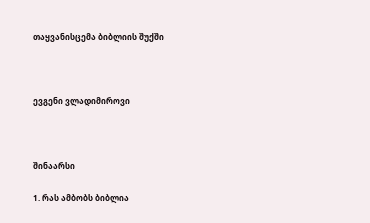თაყვანისცემა ბიბლიის შუქში



ევგენი ვლადიმიროვი



შინაარსი

1. რას ამბობს ბიბლია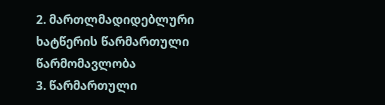2. მართლმადიდებლური ხატწერის წარმართული წარმომავლობა
3. წარმართული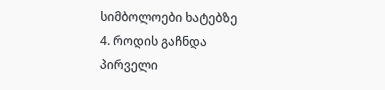სიმბოლოები ხატებზე
4. როდის გაჩნდა პირველი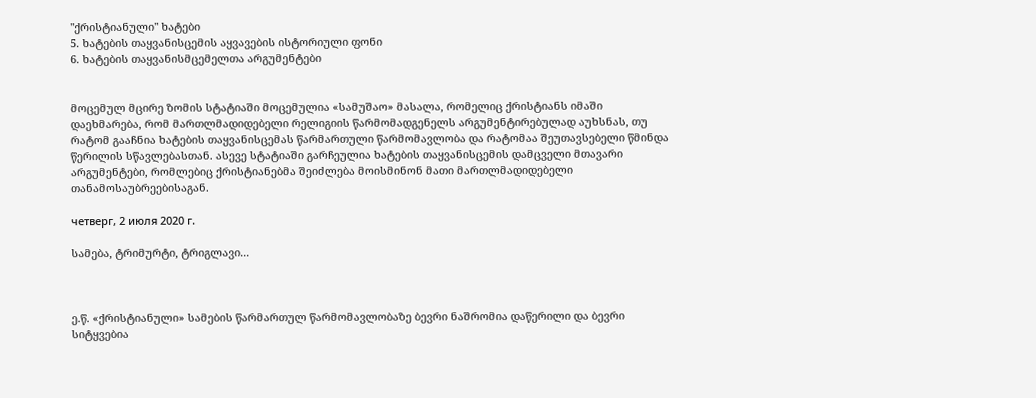"ქრისტიანული" ხატები
5. ხატების თაყვანისცემის აყვავების ისტორიული ფონი
6. ხატების თაყვანისმცემელთა არგუმენტები


მოცემულ მცირე ზომის სტატიაში მოცემულია «სამუშაო» მასალა, რომელიც ქრისტიანს იმაში დაეხმარება, რომ მართლმადიდებელი რელიგიის წარმომადგენელს არგუმენტირებულად აუხსნას, თუ რატომ გააჩნია ხატების თაყვანისცემას წარმართული წარმომავლობა და რატომაა შეუთავსებელი წმინდა წერილის სწავლებასთან. ასევე სტატიაში გარჩეულია ხატების თაყვანისცემის დამცველი მთავარი არგუმენტები, რომლებიც ქრისტიანებმა შეიძლება მოისმინონ მათი მართლმადიდებელი თანამოსაუბრეებისაგან.

четверг, 2 июля 2020 г.

სამება, ტრიმურტი, ტრიგლავი...



ე.წ. «ქრისტიანული» სამების წარმართულ წარმომავლობაზე ბევრი ნაშრომია დაწერილი და ბევრი სიტყვებია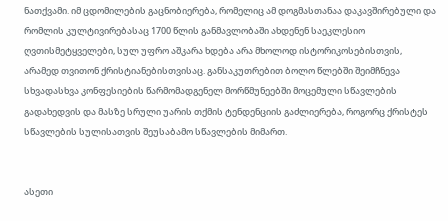ნათქვამი. იმ ცდომილების გაცნობიერება, რომელიც ამ დოგმასთანაა დაკავშირებული და რომლის კულტივირებასაც 1700 წლის განმავლობაში ახდენენ საეკლესიო ღვთისმეტყველები, სულ უფრო აშკარა ხდება არა მხოლოდ ისტორიკოსებისთვის, არამედ თვითონ ქრისტიანებისთვისაც. განსაკუთრებით ბოლო წლებში შეიმჩნევა სხვადასხვა კონფესიების წარმომადგენელ მორწმუნეებში მოცემული სწავლების გადახედვის და მასზე სრული უარის თქმის ტენდენციის გაძლიერება, როგორც ქრისტეს სწავლების სულისათვის შეუსაბამო სწავლების მიმართ.


ასეთი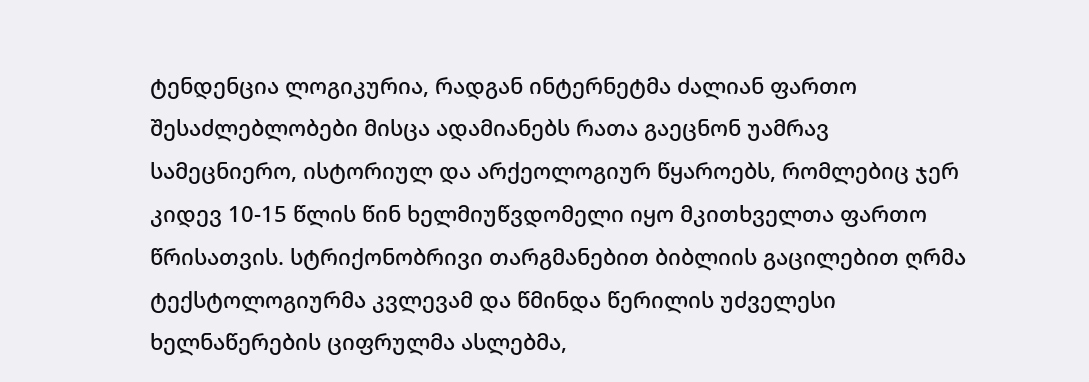ტენდენცია ლოგიკურია, რადგან ინტერნეტმა ძალიან ფართო შესაძლებლობები მისცა ადამიანებს რათა გაეცნონ უამრავ სამეცნიერო, ისტორიულ და არქეოლოგიურ წყაროებს, რომლებიც ჯერ კიდევ 10-15 წლის წინ ხელმიუწვდომელი იყო მკითხველთა ფართო წრისათვის. სტრიქონობრივი თარგმანებით ბიბლიის გაცილებით ღრმა ტექსტოლოგიურმა კვლევამ და წმინდა წერილის უძველესი ხელნაწერების ციფრულმა ასლებმა,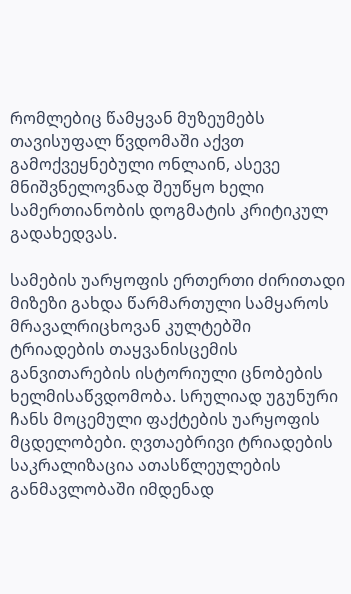რომლებიც წამყვან მუზეუმებს თავისუფალ წვდომაში აქვთ გამოქვეყნებული ონლაინ, ასევე მნიშვნელოვნად შეუწყო ხელი სამერთიანობის დოგმატის კრიტიკულ გადახედვას.

სამების უარყოფის ერთერთი ძირითადი მიზეზი გახდა წარმართული სამყაროს მრავალრიცხოვან კულტებში ტრიადების თაყვანისცემის განვითარების ისტორიული ცნობების ხელმისაწვდომობა. სრულიად უგუნური ჩანს მოცემული ფაქტების უარყოფის მცდელობები. ღვთაებრივი ტრიადების საკრალიზაცია ათასწლეულების განმავლობაში იმდენად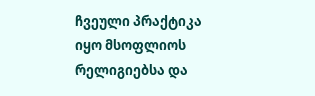ჩვეული პრაქტიკა იყო მსოფლიოს რელიგიებსა და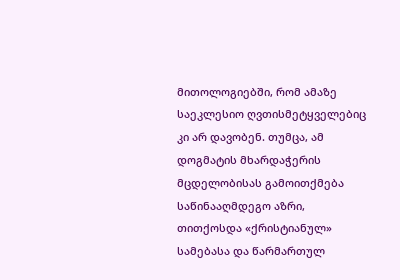მითოლოგიებში, რომ ამაზე საეკლესიო ღვთისმეტყველებიც კი არ დავობენ. თუმცა, ამ დოგმატის მხარდაჭერის მცდელობისას გამოითქმება საწინააღმდეგო აზრი, თითქოსდა «ქრისტიანულ» სამებასა და წარმართულ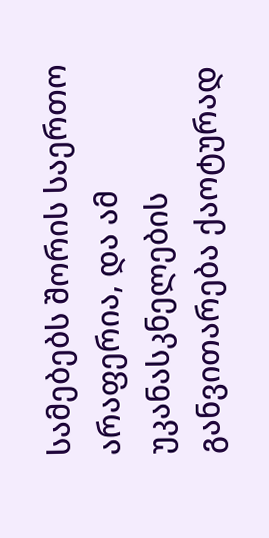სამებებს შორის საერთო არაფერია, და ამ უკანასკნელების განვითარება ქაოტურად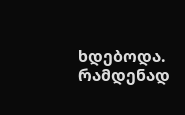ხდებოდა. რამდენად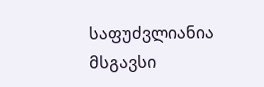საფუძვლიანია მსგავსი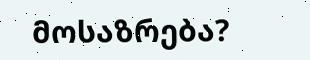მოსაზრება?